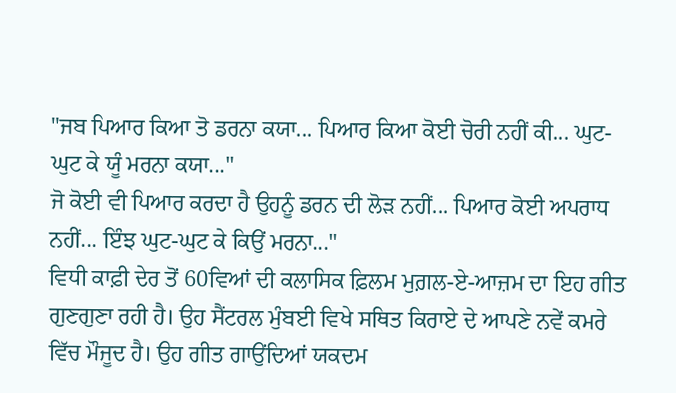"ਜਬ ਪਿਆਰ ਕਿਆ ਤੋ ਡਰਨਾ ਕਯਾ... ਪਿਆਰ ਕਿਆ ਕੋਈ ਚੋਰੀ ਨਹੀਂ ਕੀ... ਘੁਟ-ਘੁਟ ਕੇ ਯੂੰ ਮਰਨਾ ਕਯਾ..."
ਜੋ ਕੋਈ ਵੀ ਪਿਆਰ ਕਰਦਾ ਹੈ ਉਹਨੂੰ ਡਰਨ ਦੀ ਲੋੜ ਨਹੀਂ... ਪਿਆਰ ਕੋਈ ਅਪਰਾਧ ਨਹੀਂ... ਇੰਝ ਘੁਟ-ਘੁਟ ਕੇ ਕਿਉਂ ਮਰਨਾ..."
ਵਿਧੀ ਕਾਫ਼ੀ ਦੇਰ ਤੋਂ 60ਵਿਆਂ ਦੀ ਕਲਾਸਿਕ ਫ਼ਿਲਮ ਮੁਗ਼ਲ-ਏ-ਆਜ਼ਮ ਦਾ ਇਹ ਗੀਤ ਗੁਣਗੁਣਾ ਰਹੀ ਹੈ। ਉਹ ਸੈਂਟਰਲ ਮੁੰਬਈ ਵਿਖੇ ਸਥਿਤ ਕਿਰਾਏ ਦੇ ਆਪਣੇ ਨਵੇਂ ਕਮਰੇ ਵਿੱਚ ਮੌਜੂਦ ਹੈ। ਉਹ ਗੀਤ ਗਾਉਂਦਿਆਂ ਯਕਦਮ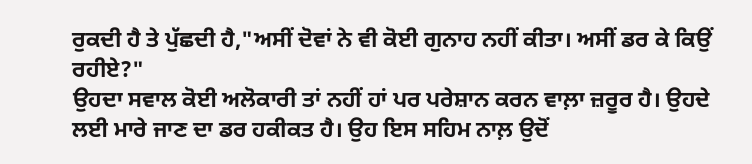ਰੁਕਦੀ ਹੈ ਤੇ ਪੁੱਛਦੀ ਹੈ,"ਅਸੀਂ ਦੋਵਾਂ ਨੇ ਵੀ ਕੋਈ ਗੁਨਾਹ ਨਹੀਂ ਕੀਤਾ। ਅਸੀਂ ਡਰ ਕੇ ਕਿਉਂ ਰਹੀਏ?"
ਉਹਦਾ ਸਵਾਲ ਕੋਈ ਅਲੋਕਾਰੀ ਤਾਂ ਨਹੀਂ ਹਾਂ ਪਰ ਪਰੇਸ਼ਾਨ ਕਰਨ ਵਾਲ਼ਾ ਜ਼ਰੂਰ ਹੈ। ਉਹਦੇ ਲਈ ਮਾਰੇ ਜਾਣ ਦਾ ਡਰ ਹਕੀਕਤ ਹੈ। ਉਹ ਇਸ ਸਹਿਮ ਨਾਲ਼ ਉਦੋਂ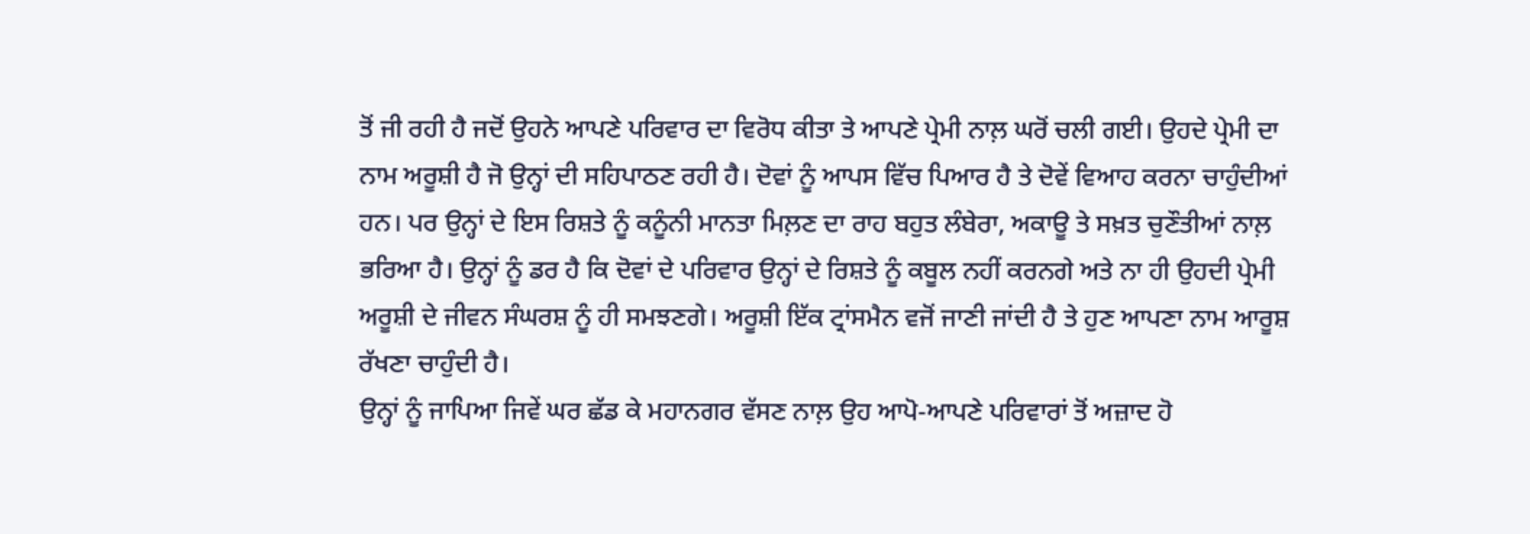ਤੋਂ ਜੀ ਰਹੀ ਹੈ ਜਦੋਂ ਉਹਨੇ ਆਪਣੇ ਪਰਿਵਾਰ ਦਾ ਵਿਰੋਧ ਕੀਤਾ ਤੇ ਆਪਣੇ ਪ੍ਰੇਮੀ ਨਾਲ਼ ਘਰੋਂ ਚਲੀ ਗਈ। ਉਹਦੇ ਪ੍ਰੇਮੀ ਦਾ ਨਾਮ ਅਰੂਸ਼ੀ ਹੈ ਜੋ ਉਨ੍ਹਾਂ ਦੀ ਸਹਿਪਾਠਣ ਰਹੀ ਹੈ। ਦੋਵਾਂ ਨੂੰ ਆਪਸ ਵਿੱਚ ਪਿਆਰ ਹੈ ਤੇ ਦੋਵੇਂ ਵਿਆਹ ਕਰਨਾ ਚਾਹੁੰਦੀਆਂ ਹਨ। ਪਰ ਉਨ੍ਹਾਂ ਦੇ ਇਸ ਰਿਸ਼ਤੇ ਨੂੰ ਕਨੂੰਨੀ ਮਾਨਤਾ ਮਿਲ਼ਣ ਦਾ ਰਾਹ ਬਹੁਤ ਲੰਬੇਰਾ, ਅਕਾਊ ਤੇ ਸਖ਼ਤ ਚੁਣੌਤੀਆਂ ਨਾਲ਼ ਭਰਿਆ ਹੈ। ਉਨ੍ਹਾਂ ਨੂੰ ਡਰ ਹੈ ਕਿ ਦੋਵਾਂ ਦੇ ਪਰਿਵਾਰ ਉਨ੍ਹਾਂ ਦੇ ਰਿਸ਼ਤੇ ਨੂੰ ਕਬੂਲ ਨਹੀਂ ਕਰਨਗੇ ਅਤੇ ਨਾ ਹੀ ਉਹਦੀ ਪ੍ਰੇਮੀ ਅਰੂਸ਼ੀ ਦੇ ਜੀਵਨ ਸੰਘਰਸ਼ ਨੂੰ ਹੀ ਸਮਝਣਗੇ। ਅਰੂਸ਼ੀ ਇੱਕ ਟ੍ਰਾਂਸਮੈਨ ਵਜੋਂ ਜਾਣੀ ਜਾਂਦੀ ਹੈ ਤੇ ਹੁਣ ਆਪਣਾ ਨਾਮ ਆਰੂਸ਼ ਰੱਖਣਾ ਚਾਹੁੰਦੀ ਹੈ।
ਉਨ੍ਹਾਂ ਨੂੰ ਜਾਪਿਆ ਜਿਵੇਂ ਘਰ ਛੱਡ ਕੇ ਮਹਾਨਗਰ ਵੱਸਣ ਨਾਲ਼ ਉਹ ਆਪੋ-ਆਪਣੇ ਪਰਿਵਾਰਾਂ ਤੋਂ ਅਜ਼ਾਦ ਹੋ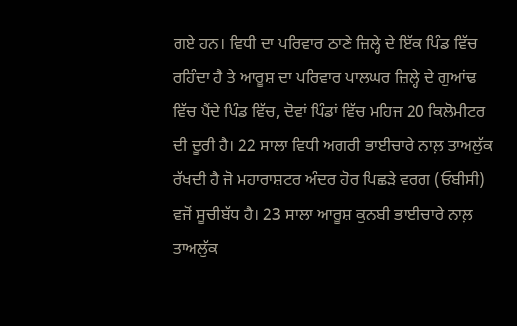ਗਏ ਹਨ। ਵਿਧੀ ਦਾ ਪਰਿਵਾਰ ਠਾਣੇ ਜ਼ਿਲ੍ਹੇ ਦੇ ਇੱਕ ਪਿੰਡ ਵਿੱਚ ਰਹਿੰਦਾ ਹੈ ਤੇ ਆਰੂਸ਼ ਦਾ ਪਰਿਵਾਰ ਪਾਲਘਰ ਜ਼ਿਲ੍ਹੇ ਦੇ ਗੁਆਂਢ ਵਿੱਚ ਪੈਂਦੇ ਪਿੰਡ ਵਿੱਚ, ਦੋਵਾਂ ਪਿੰਡਾਂ ਵਿੱਚ ਮਹਿਜ 20 ਕਿਲੋਮੀਟਰ ਦੀ ਦੂਰੀ ਹੈ। 22 ਸਾਲਾ ਵਿਧੀ ਅਗਰੀ ਭਾਈਚਾਰੇ ਨਾਲ਼ ਤਾਅਲੁੱਕ ਰੱਖਦੀ ਹੈ ਜੋ ਮਹਾਰਾਸ਼ਟਰ ਅੰਦਰ ਹੋਰ ਪਿਛੜੇ ਵਰਗ (ਓਬੀਸੀ) ਵਜੋਂ ਸੂਚੀਬੱਧ ਹੈ। 23 ਸਾਲਾ ਆਰੂਸ਼ ਕੁਨਬੀ ਭਾਈਚਾਰੇ ਨਾਲ਼ ਤਾਅਲੁੱਕ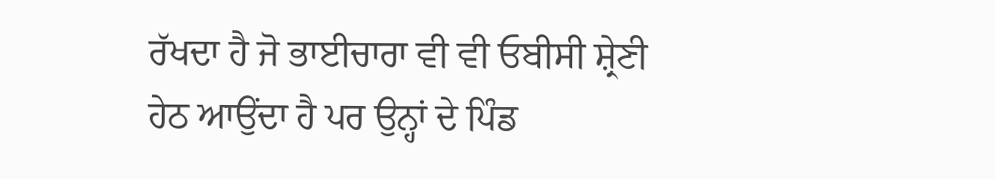ਰੱਖਦਾ ਹੈ ਜੋ ਭਾਈਚਾਰਾ ਵੀ ਵੀ ਓਬੀਸੀ ਸ਼੍ਰੇਣੀ ਹੇਠ ਆਉਂਦਾ ਹੈ ਪਰ ਉਨ੍ਹਾਂ ਦੇ ਪਿੰਡ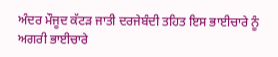ਅੰਦਰ ਮੌਜੂਦ ਕੱਟੜ ਜਾਤੀ ਦਰਜੇਬੰਦੀ ਤਹਿਤ ਇਸ ਭਾਈਚਾਰੇ ਨੂੰ ਅਗਰੀ ਭਾਈਚਾਰੇ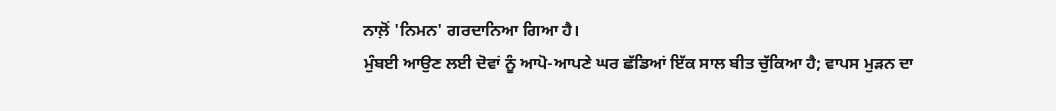ਨਾਲ਼ੋਂ 'ਨਿਮਨ' ਗਰਦਾਨਿਆ ਗਿਆ ਹੈ।
ਮੁੰਬਈ ਆਉਣ ਲਈ ਦੋਵਾਂ ਨੂੰ ਆਪੋ-ਆਪਣੇ ਘਰ ਛੱਡਿਆਂ ਇੱਕ ਸਾਲ ਬੀਤ ਚੁੱਕਿਆ ਹੈ; ਵਾਪਸ ਮੁੜਨ ਦਾ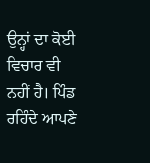ਉਨ੍ਹਾਂ ਦਾ ਕੋਈ ਵਿਚਾਰ ਵੀ ਨਹੀਂ ਹੈ। ਪਿੰਡ ਰਹਿੰਦੇ ਆਪਣੇ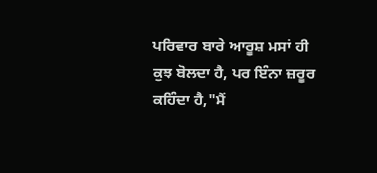ਪਰਿਵਾਰ ਬਾਰੇ ਆਰੂਸ਼ ਮਸਾਂ ਹੀ ਕੁਝ ਬੋਲਦਾ ਹੈ, ਪਰ ਇੰਨਾ ਜ਼ਰੂਰ ਕਹਿੰਦਾ ਹੈ,"ਮੈਂ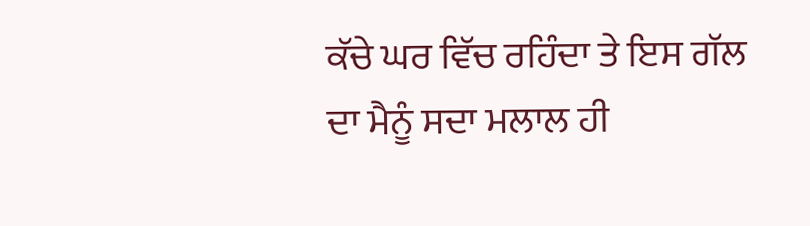ਕੱਚੇ ਘਰ ਵਿੱਚ ਰਹਿੰਦਾ ਤੇ ਇਸ ਗੱਲ ਦਾ ਮੈਨੂੰ ਸਦਾ ਮਲਾਲ ਹੀ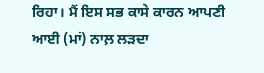ਰਿਹਾ। ਮੈਂ ਇਸ ਸਭ ਕਾਸੇ ਕਾਰਨ ਆਪਣੀ ਆਈ (ਮਾਂ) ਨਾਲ਼ ਲੜਦਾ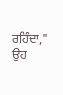ਰਹਿੰਦਾ," ਉਹ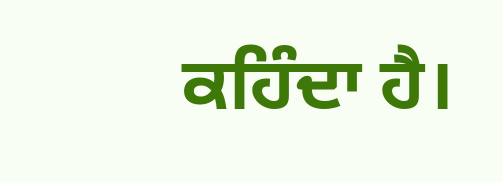ਕਹਿੰਦਾ ਹੈ।